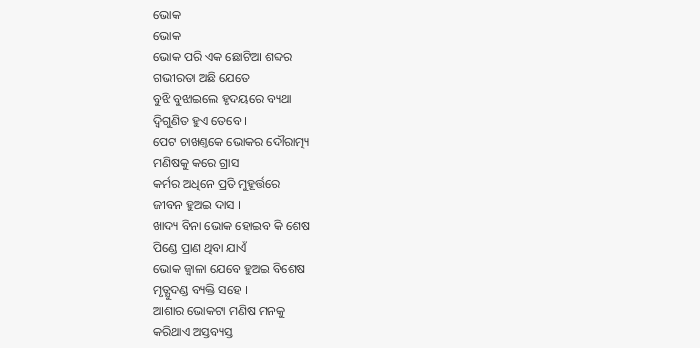ଭୋକ
ଭୋକ
ଭୋକ ପରି ଏକ ଛୋଟିଆ ଶବ୍ଦର
ଗଭୀରତା ଅଛି ଯେତେ
ବୁଝି ବୁଝାଇଲେ ହୃଦୟରେ ବ୍ୟଥା
ଦ୍ବିଗୁଣିତ ହୁଏ ତେବେ ।
ପେଟ ଚାଖଣ୍ତକେ ଭୋକର ଦୌରାତ୍ମ୍ୟ
ମଣିଷକୁ କରେ ଗ୍ରାସ
କର୍ମର ଅଧିନେ ପ୍ରତି ମୁହୂର୍ତ୍ତରେ
ଜୀବନ ହୁଅଇ ଦାସ ।
ଖାଦ୍ୟ ବିନା ଭୋକ ହୋଇବ କି ଶେଷ
ପିଣ୍ଡେ ପ୍ରାଣ ଥିବା ଯାଏଁ
ଭୋକ ଜ୍ୱାଳା ଯେବେ ହୁଅଇ ବିଶେଷ
ମୃତ୍ଯୁଦଣ୍ଡ ବ୍ୟକ୍ତି ସହେ ।
ଆଶାର ଭୋକଟା ମଣିଷ ମନକୁ
କରିଥାଏ ଅସ୍ତବ୍ୟସ୍ତ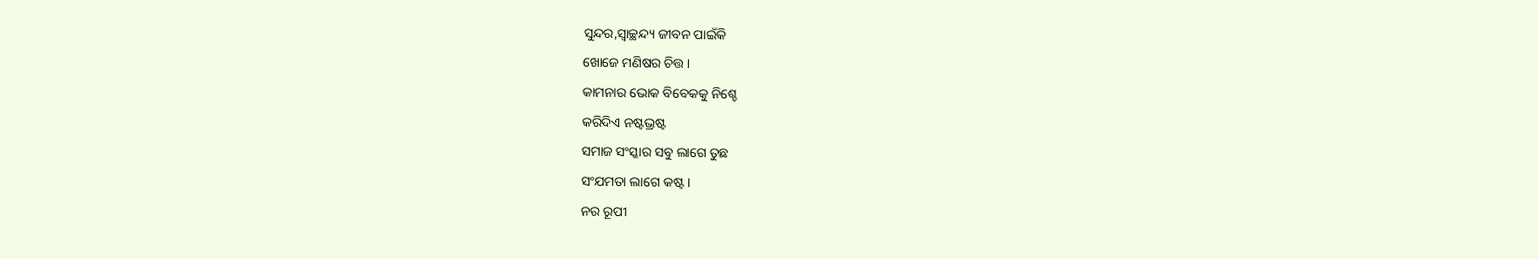ସୁନ୍ଦର,ସ୍ୱାଚ୍ଛନ୍ଦ୍ୟ ଜୀବନ ପାଇଁକି
ଖୋଜେ ମଣିଷର ଚିତ୍ତ ।
କାମନାର ଭୋକ ବିବେକକୁ ନିଶ୍ଚେ
କରିଦିଏ ନଷ୍ଟଭ୍ରଷ୍ଟ
ସମାଜ ସଂସ୍କାର ସବୁ ଲାଗେ ତୁଛ
ସଂଯମତା ଲାଗେ କଷ୍ଟ ।
ନର ରୂପୀ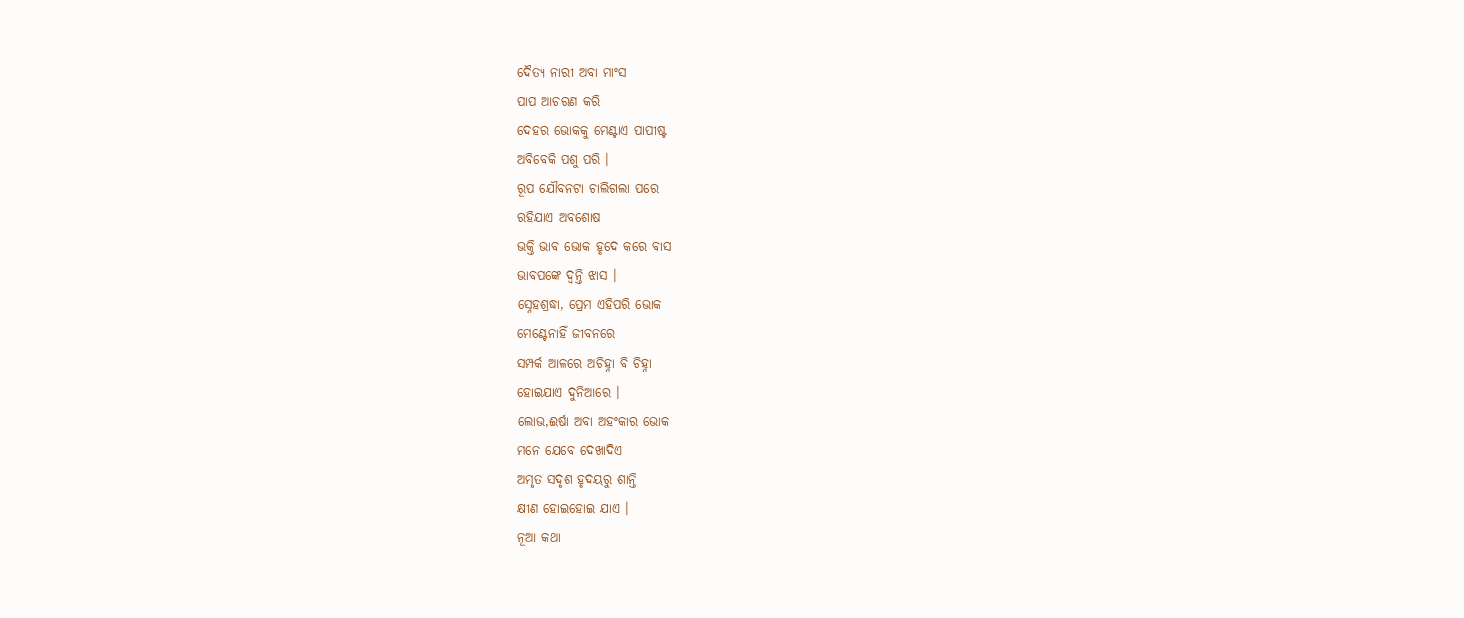ଦୈତ୍ୟ ନାରୀ ଅବା ମାଂସ
ପାପ ଆଚରଣ କରି
ଦେହର ଭୋକକୁ ମେଣ୍ଟାଏ ପାପୀଷ୍ଟ
ଅବିବେକି ପଶୁ ପରି ।
ରୂପ ଯୌବନଟା ଚାଲିଗଲା ପରେ
ରହିଯାଏ ଅବଶୋଷ
ଭକ୍ତି ଭାବ ଭୋକ ହୃଦେ କରେ ବାସ
ଭାବପଙ୍କେ ଦ୍ବନ୍ତି ଝାସ ।
ସ୍ନେହଶ୍ରଦ୍ଧା, ପ୍ରେମ ଏହିପରି ଭୋକ
ମେଣ୍ଟେନାହିଁ ଜୀବନରେ
ସମ୍ପର୍କ ଆଳରେ ଅଚିହ୍ନା ବି ଚିହ୍ନା
ହୋଇଯାଏ ଦୁନିଆରେ ।
ଲୋଭ,ଈର୍ଷା ଅବା ଅହଂକାର ଭୋକ
ମନେ ଯେବେ ଦେଖାଦିଏ
ଅମୃତ ସଦୃଶ ହୃଦୟରୁ ଶାନ୍ତି
କ୍ଷୀଣ ହୋଇହୋଇ ଯାଏ ।
ନୂଆ କଥା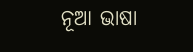ନୂଆ ଭାଷା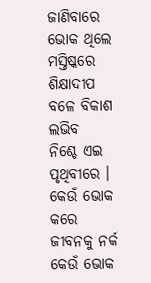ଜାଣିବାରେ
ଭୋକ ଥିଲେ ମସ୍ତିଷ୍କରେ
ଶିକ୍ଷାଦୀପ ବଳେ ବିକାଶ ଲଭିବ
ନିଶ୍ଚେ ଏଇ ପୃଥିବୀରେ ।
କେଉଁ ଭୋକ କରେ ଜୀବନକୁ ନର୍କ
କେଉଁ ଭୋକ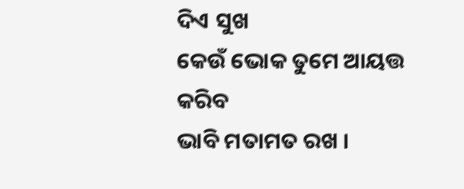ଦିଏ ସୁଖ
କେଉଁ ଭୋକ ତୁମେ ଆୟତ୍ତ କରିବ
ଭାବି ମତାମତ ରଖ ।